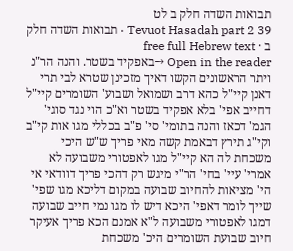תבואות השדה חלק ב לט
Tevuot Hasadah part 2 39 · תבואות השדה חלק ב · free full Hebrew text
Open in the reader →באפקיד בשטר. והנה הר"נ ויתר הראשונים הקשו דאיך מזכינן שטרא לבי תרי דאנן קיי"ל כהא דרב ושמואל ושבוע' השומרים קיי"ל דחייב אפי' בלא אפקיד בשטר וא"כ הוי נגד סוגי' הגמ' דכאז והנה בתומי' סי' פ"ב בכללי מגו אות קי"ב וקי"ג תירץ דבאמת קשה מאי פריך ש"ש היכי משכחת לה הא קיי"ל מגו לאפטורי משבועה לא אמרי' עיי' בחי' הר"י מיגש רק דהכי פריך דוודאי אי הי' מציאות להחיוב שבועה במקום דליכא מגו שפי' שייך לומר דאפי' היכא דיש לו מגו נמי חייב שבועה דמגו לאפטורי משבועה ל"א אמנם הכא פריך אעיקר חיוב שבועת השומרים היכ' משכחת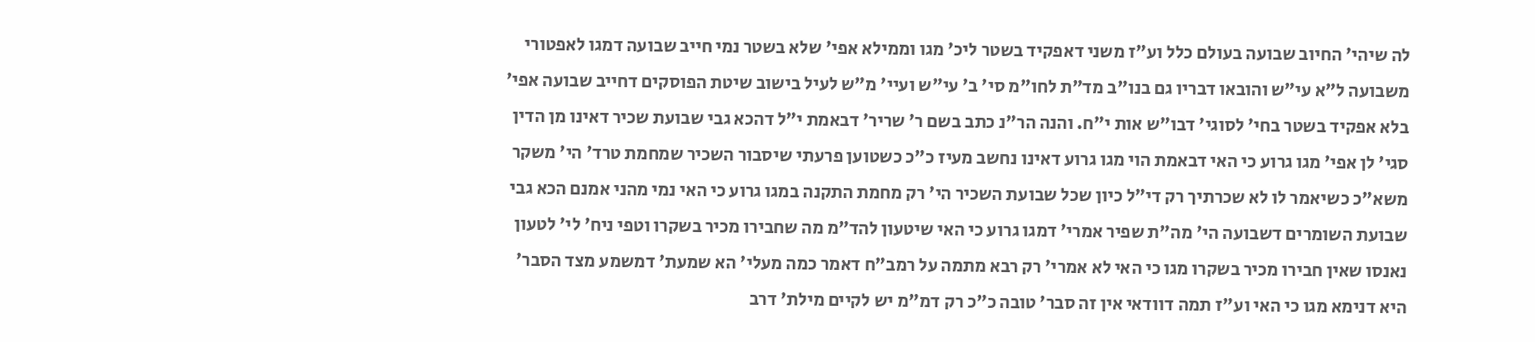לה שיהי' החיוב שבועה בעולם כלל וע"ז משני דאפקיד בשטר ליכ' מגו וממילא אפי' שלא בשטר נמי חייב שבועה דמגו לאפטורי משבועה ל"א עי"ש והובאו דבריו גם בנו"ב מד"ת לחו"מ סי' ב' עי"ש ועיי' מ"ש לעיל בישוב שיטת הפוסקים דחייב שבועה אפי' בלא אפקיד בשטר בחי' לסוגי' דבו"ש אות י"ח. והנה הר"נ כתב בשם ר' שריר' דבאמת י"ל דהכא גבי שבועת שכיר דאינו מן הדין סגי' לן אפי' מגו גרוע כי האי דבאמת הוי מגו גרוע דאינו נחשב מעיז כ"כ כשטוען פרעתי שיסבור השכיר שמחמת טרד' הי' משקר משא"כ כשיאמר לו לא שכרתיך רק די"ל כיון שכל שבועת השכיר הי' רק מחמת התקנה במגו גרוע כי האי נמי מהני אמנם הכא גבי שבועת השומרים דשבועה הי' מה"ת שפיר אמרי' דמגו גרוע כי האי שיטעון להד"מ מה שחבירו מכיר בשקרו וטפי ניח' לי' לטעון נאנסו שאין חבירו מכיר בשקרו מגו כי האי לא אמרי' רק רבא מתמה על רמב"ח דאמר כמה מעלי' הא שמעת' דמשמע מצד הסבר' היא דנימא מגו כי האי וע"ז תמה דוודאי אין זה סבר' טובה כ"כ רק דמ"מ יש לקיים מילת' דרב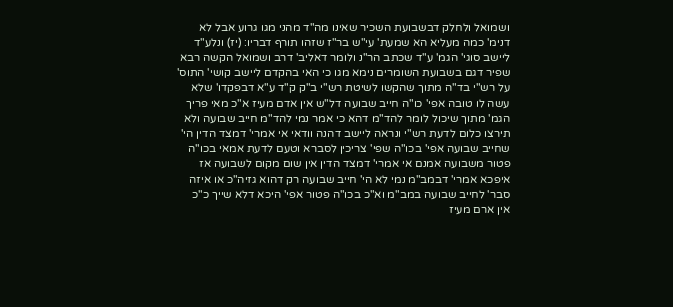ושמואל ולחלק דבשבועת השכיר שאינו מה"ד מהני מגו גרוע אבל לא דנימ' כמה מעליא הא שמעת' עי"ש בר"ז שזהו תורף דבריו: (יז) ונלע"ד ליישב סוגי' הגמ' ע"ד שכתב הר"נ ולומר דאליב' דרב ושמואל הקשה רבא שפיר דגם בשבועת השומרים נימא מגו כי האי בהקדם ליישב קושי' התוס' על רש"י בד"ה מתוך שהקשו לשיטת רש"י ב"ק ק"ד ע"א דבפקדו' שלא עשה לו טובה אפי' כו"ה חייב שבועה דל"ש אין אדם מעיז א"כ מאי פריך הגמ' מתוך שיכול לומר להד"מ דהא כי אמר נמי להד"מ חייב שבועה ולא תירצו כלום לדעת רש"י ונראה ליישב דהנה וודאי אי אמרי' דמצד הדין הי' שחייב שבועה אפי' בכו"ה שפי' צריכין לסברא וטעם לדעת אמאי בכו"ה פטור משבועה אמנם אי אמרי' דמצד הדין אין שום מקום לשבועה אז איפכא אמרי' דבמב"מ נמי לא הי' חייב שבועה רק דהוא גזיה"כ או איזה סבר' לחייב שבועה במב"מ וא"כ בכו"ה פטור אפי' היכא דלא שייך כ"כ אין ארם מעיז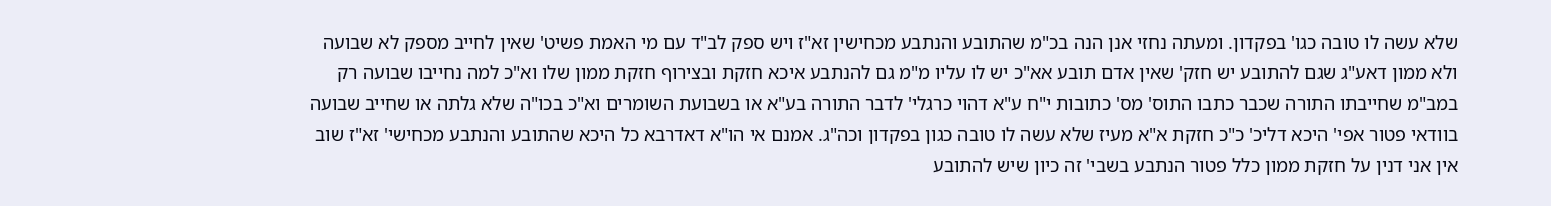שלא עשה לו טובה כגו' בפקדון. ומעתה נחזי אנן הנה בכ"מ שהתובע והנתבע מכחישין זא"ז ויש ספק לב"ד עם מי האמת פשיט' שאין לחייב מספק לא שבועה ולא ממון דאע"ג שגם להתובע יש חזק' שאין אדם תובע אא"כ יש לו עליו מ"מ גם להנתבע איכא חזקת ובצירוף חזקת ממון שלו וא"כ למה נחייבו שבועה רק במב"מ שחייבתו התורה שכבר כתבו התוס' מס' כתובות י"ח ע"א דהוי כרגלי' לדבר התורה בע"א או בשבועת השומרים וא"כ בכו"ה שלא גלתה או שחייב שבועה בוודאי פטור אפי' היכא דליכ' כ"כ חזקת א"א מעיז שלא עשה לו טובה כגון בפקדון וכה"ג. אמנם אי הו"א דאדרבא כל היכא שהתובע והנתבע מכחישי' זא"ז שוב אין אני דנין על חזקת ממון כלל פטור הנתבע בשבי' זה כיון שיש להתובע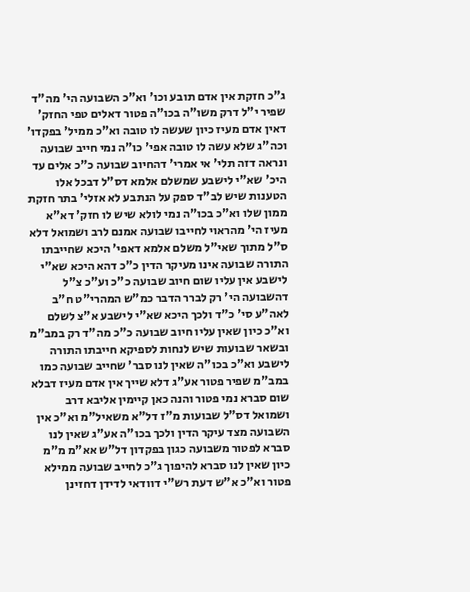ג"כ חזקת אין אדם תובע וכו' וא"כ השבועה הי' מה"ד שפיר י"ל דרק משו"ה בכו"ה פטור דאלים טפי החזק' דאין אדם מעיז כיון שעשה לו טובה וא"כ ממיל' בפקדו' וכה"ג שלא עשה לו טובה אפי' כו"ה נמי חייב שבועה ונראה דזה תלי' אי אמרי' דהחיוב שבועה כ"כ אלים עד היכ' שא"י לישבע שמשלם אלמא דס"ל דבכל אלו הטענות שיש לב"ד ספק על הנתבע לא אזלי' בתר חזקת ממון שלו וא"כ בכו"ה נמי לולא שיש לו חזק' דא"א מעיז הי' מהראוי לחייבו שבועה אמנם לרב ושמואל דלא ס"ל מתוך שאי"ל משלם אלמא דאפי' היכא שחייבתו התורה שבועה אינו מעיקר הדין כ"כ דהא היכא שא"י לישבע אין עליו שום חיוב שבועה כ"כ וע"כ צ"ל דהשבועה הי' רק לברר הדבר כמ"ש המהרי"ט ח"ב לאה"ע סי' כ"ד ולכך היכא שא"י לישבע א"צ לשלם וא"כ כיון שאין עליו חיוב שבועה כ"כ מה"ד רק במב"מ ובשאר שבועות שיש לנחות לספיקא חייבתו התורה לישבע וא"כ בכו"ה שאין לנו סבר' שחייב שבועה כמו במב"מ שפיר פטור אע"ג דלא שייך אין אדם מעיז דבלא שום סברא נמי פטור והנה כאן קיימין אליבא דרב ושמואל דס"ל שבועות מ"ז דל"א משאיל"מ וא"כ אין השבועה מצד עיקר הדין ולכך בכו"ה אע"ג שאין לנו סברא לפטור משבועה כגון בפקדון דל"ש אא"מ מ"מ כיון שאין לנו סברא להיפוך ג"כ לחייב שבועה ממילא פטור וא"כ א"ש דעת רש"י דוודאי לדידן דחזינן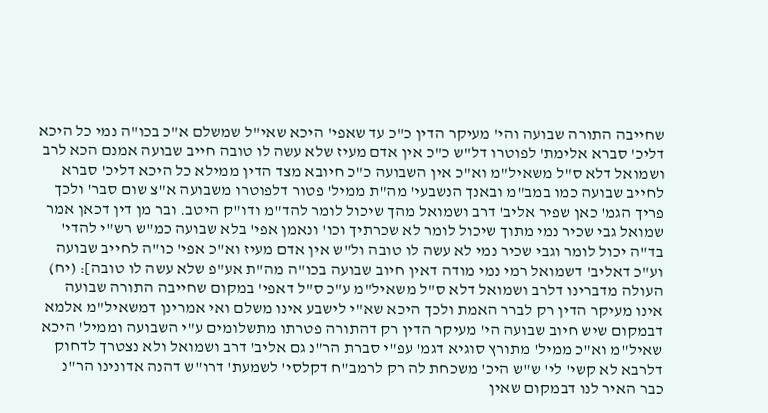שחייבה התורה שבועה והי' מעיקר הדין כ"כ עד שאפי' היכא שאי"ל שמשלם א"כ בכו"ה נמי כל היכא דליכ' סברא אלימת' לפוטרו דל"ש כ"כ אין אדם מעיז שלא עשה לו טובה חייב שבועה אמנם הכא לרב ושמואל דלא ס"ל משאיל"מ וא"כ אין השבועה כ"כ חיובא מצד הדין ממילא כל היכא דליכ' סברא לחייב שבועה כמו במב"מ ובאנך הנשבעי' מה"ת ממיל' פטור דלפוטרו משבועה א"צ שום סבר' ולכך פריך הגמ' כאן שפיר אליב' דרב ושמואל מהך שיכול לומר להד"מ ודו"ק היטב. ובר מן דין דכאן אמר שמואל גבי שכיר נמי מתוך שיכול לומר לא שכרתיך וכו' ונאמן אפי' בלא שבועה כמ"ש רש"י להדי' בד"ה יכול לומר וגבי שכיר נמי לא עשה לו טובה ול"ש אין אדם מעיז וא"כ אפי' כו"ה לחייב שבועה וע"כ דאליב' דשמואל רמי נמי מודה דאין חיוב שבועה בכו"ה מה"ת אע"פ שלא עשה לו טובה]: (יח) העולה מדברינו דלרב ושמואל דלא ס"ל משאיל"מ ע"כ ס"ל דאפי' במקום שחייבה התורה שבועה אינו מעיקר הדין רק לברר האמת ולכך היכא שא"י לישבע אינו משלם ואי אמרינן דמשאיל"מ אלמא דבמקום שיש חיוב שבועה הי' מעיקר הדין רק דהתורה פטרתו מתשלומים ע"י השבועה וממיל' היכא שאיל"מ וא"כ ממיל' מתורץ סוגיא דגמ' עפ"י סברת הר"נ גם אליב' דרב ושמואל ולא נצטרך לדחוק דלרבא לא קשי' לי' ש"ש היכ' משכחת לה רק לרמב"ח דקלסי' לשמעת' דרו"ש דהנה אדונינו הר"נ כבר האיר לנו דבמקום שאין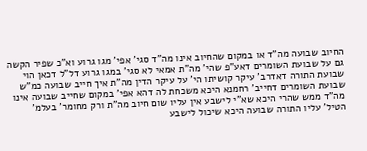החיוב שבועה מה"ד או במקום שהחיוב אינו מה"ד סגי' אפי' מגו גרוע וא"כ שפיר הקשה גם על שבועת השומרים דאע"פ שהי' מה"ת אמאי לא סגי' במגו גרוע דל"ל דכאן הוי שבועת התורה דאדרב' עיקר קושיתו הי' על עיקר הדין מה"ת איך חייב שבועה כמ"ש שבועת השומרים דחייב' רחמנא היכא משכחת לה דהא אפי' במקום שחייב שבועה אינו מה"ד ממש שהרי היכא שא"י לישבע אין עליו שום חיוב מה"ת ורק מחומר' בעלמ' הטיל' עליו התורה שבועה היכא שיכול לישבע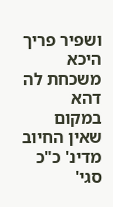ושפיר פריך היכא משכחת לה דהא במקום שאין החיוב מדינ' כ"כ סגי'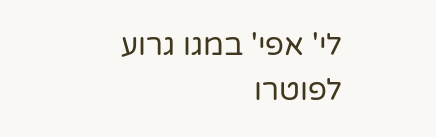לי' אפי' במגו גרוע לפוטרו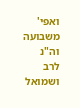ואפי' משבועה וה"נ לרב ושמואל